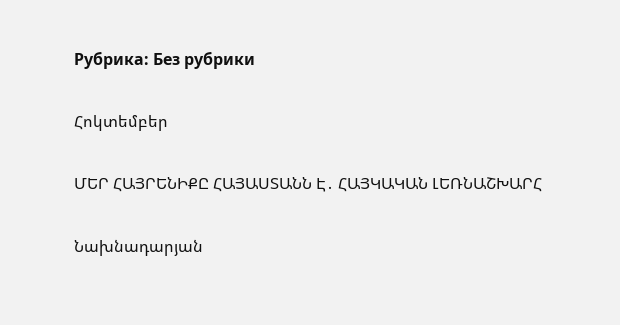Рубрика: Без рубрики

Հոկտեմբեր

ՄԵՐ ՀԱՅՐԵՆԻՔԸ ՀԱՅԱՍՏԱՆՆ Է․ ՀԱՅԿԱԿԱՆ ԼԵՌՆԱՇԽԱՐՀ

Նախնադարյան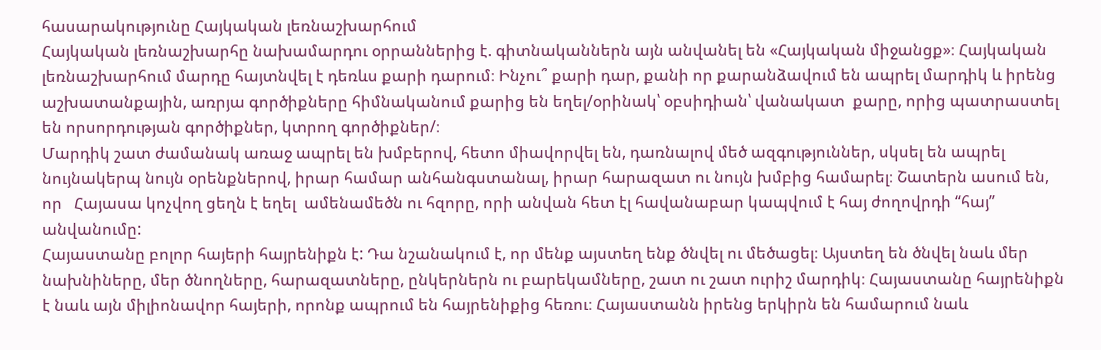հասարակությունը Հայկական լեռնաշխարհում
Հայկական լեռնաշխարհը նախամարդու օրրաններից է. գիտնականներն այն անվանել են «Հայկական միջանցք»։ Հայկական լեռնաշխարհում մարդը հայտնվել է դեռևս քարի դարում։ Ինչու՞ քարի դար, քանի որ քարանձավում են ապրել մարդիկ և իրենց աշխատանքային, առրյա գործիքները հիմնականում քարից են եղել/օրինակ՝ օբսիդիան՝ վանակատ  քարը, որից պատրաստել են որսորդության գործիքներ, կտրող գործիքներ/։
Մարդիկ շատ ժամանակ առաջ ապրել են խմբերով, հետո միավորվել են, դառնալով մեծ ազգություններ, սկսել են ապրել նույնակերպ նույն օրենքներով, իրար համար անհանգստանալ, իրար հարազատ ու նույն խմբից համարել։ Շատերն ասում են, որ   Հայասա կոչվող ցեղն է եղել  ամենամեծն ու հզորը, որի անվան հետ էլ հավանաբար կապվում է հայ ժողովրդի “հայ” անվանումը:
Հայաստանը բոլոր հայերի հայրենիքն է: Դա նշանակում է, որ մենք այստեղ ենք ծնվել ու մեծացել։ Այստեղ են ծնվել նաև մեր նախնիները, մեր ծնողները, հարազատները, ընկերներն ու բարեկամները, շատ ու շատ ուրիշ մարդիկ։ Հայաստանը հայրենիքն է նաև այն միլիոնավոր հայերի, որոնք ապրում են հայրենիքից հեռու։ Հայաստանն իրենց երկիրն են համարում նաև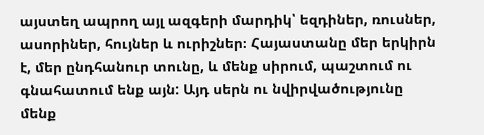այստեղ ապրող այլ ազգերի մարդիկ՝ եզդիներ, ռուսներ, ասորիներ, հույներ և ուրիշներ։ Հայաստանը մեր երկիրն է, մեր ընդհանուր տունը, և մենք սիրում, պաշտում ու գնահատում ենք այն: Այդ սերն ու նվիրվածությունը մենք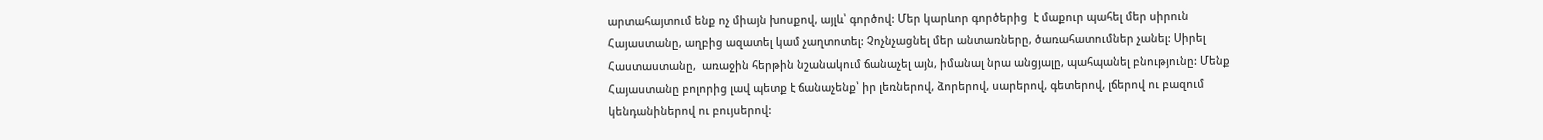արտահայտում ենք ոչ միայն խոսքով, այլև՝ գործով: Մեր կարևոր գործերից  է մաքուր պահել մեր սիրուն Հայաստանը, աղբից ազատել կամ չաղտոտել: Չոչնչացնել մեր անտառները, ծառահատումներ չանել: Սիրել Հաստաստանը,  առաջին հերթին նշանակում ճանաչել այն, իմանալ նրա անցյալը, պահպանել բնությունը: Մենք Հայաստանը բոլորից լավ պետք է ճանաչենք՝ իր լեռներով, ձորերով, սարերով, գետերով, լճերով ու բազում կենդանիներով ու բույսերով: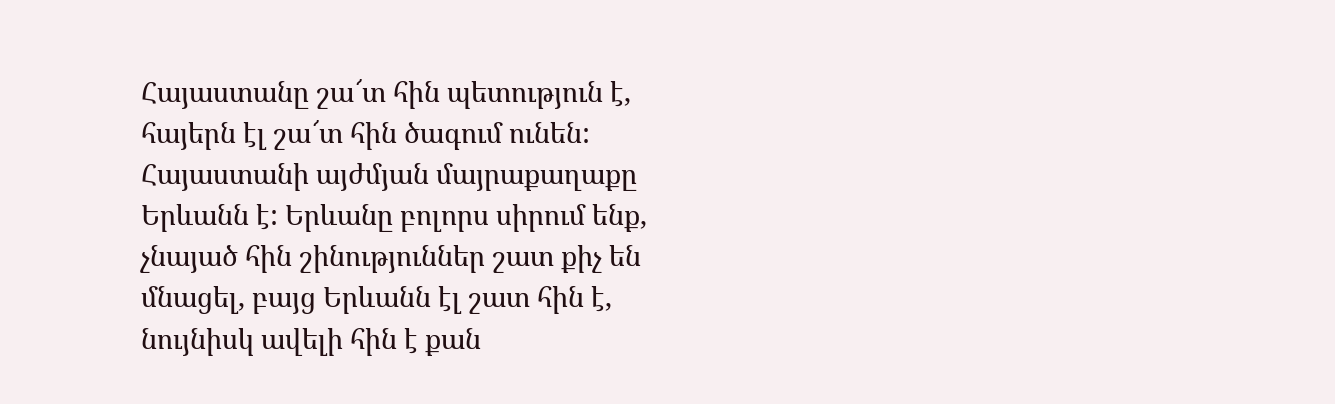Հայաստանը շա՜տ հին պետություն է, հայերն էլ շա՜տ հին ծագում ունեն: Հայաստանի այժմյան մայրաքաղաքը Երևանն է: Երևանը բոլորս սիրում ենք, չնայած հին շինություններ շատ քիչ են մնացել, բայց Երևանն էլ շատ հին է, նույնիսկ ավելի հին է քան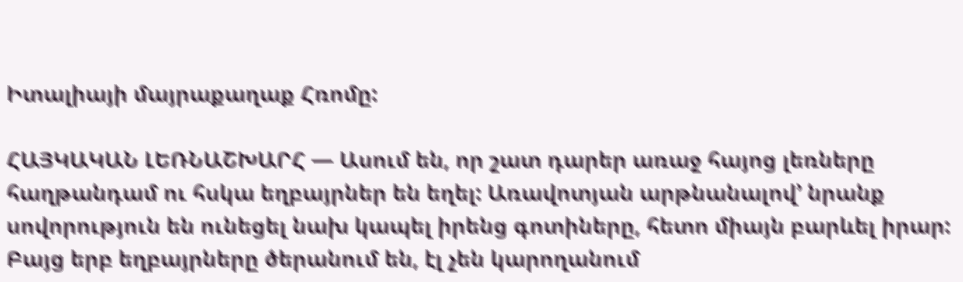Իտալիայի մայրաքաղաք Հռոմը:

ՀԱՅԿԱԿԱՆ ԼԵՌՆԱՇԽԱՐՀ — Ասում են, որ շատ դարեր առաջ հայոց լեռները հաղթանդամ ու հսկա եղբայրներ են եղել: Առավոտյան արթնանալով’ նրանք սովորություն են ունեցել նախ կապել իրենց գոտիները, հետո միայն բարևել իրար: Բայց երբ եղբայրները ծերանում են, էլ չեն կարողանում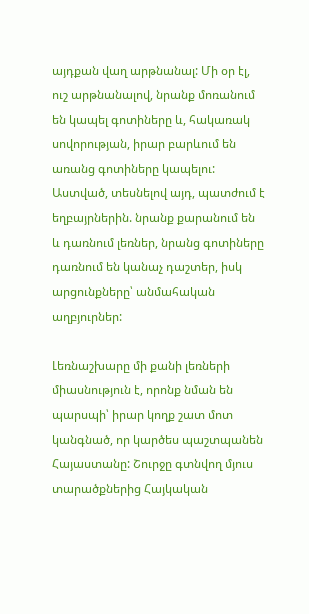այդքան վաղ արթնանալ: Մի օր էլ, ուշ արթնանալով, նրանք մոռանում են կապել գոտիները և, հակառակ սովորության, իրար բարևում են առանց գոտիները կապելու: Աստված, տեսնելով այդ, պատժում է եղբայրներին. նրանք քարանում են և դառնում լեռներ, նրանց գոտիները դառնում են կանաչ դաշտեր, իսկ արցունքները՝ անմահական աղբյուրներ:

Լեռնաշխարը մի քանի լեռների միասնություն է, որոնք նման են պարսպի՝ իրար կողք շատ մոտ կանգնած, որ կարծես պաշտպանեն Հայաստանը: Շուրջը գտնվող մյուս տարածքներից Հայկական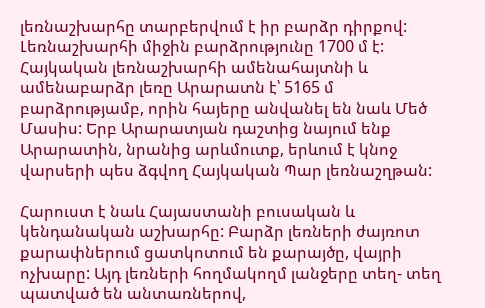լեռնաշխարհը տարբերվում է իր բարձր դիրքով: Լեռնաշխարհի միջին բարձրությունը 1700 մ է: Հայկական լեռնաշխարհի ամենահայտնի և ամենաբարձր լեռը Արարատն է՝ 5165 մ բարձրությամբ, որին հայերը անվանել են նաև Մեծ Մասիս: Երբ Արարատյան դաշտից նայում ենք Արարատին, նրանից արևմուտք, երևում է կնոջ վարսերի պես ձգվող Հայկական Պար լեռնաշղթան:

Հարուստ է նաև Հայաստանի բուսական և կենդանական աշխարհը: Բարձր լեռների ժայռոտ քարափներում ցատկոտում են քարայծը, վայրի ոչխարը: Այդ լեռների հողմակողմ լանջերը տեղ- տեղ պատված են անտառներով,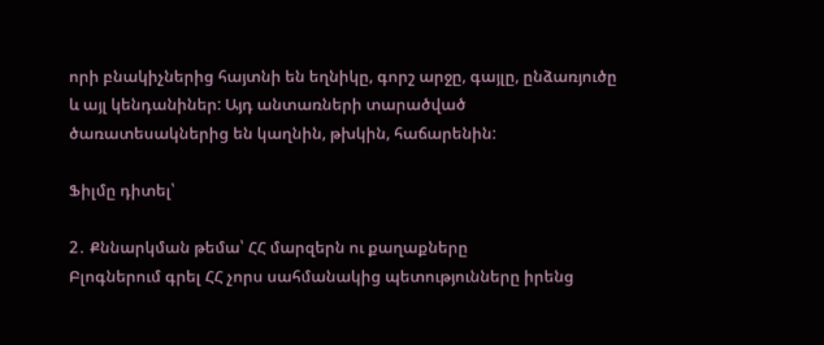որի բնակիչներից հայտնի են եղնիկը, գորշ արջը, գայլը, ընձառյուծը և այլ կենդանիներ: Այդ անտառների տարածված ծառատեսակներից են կաղնին, թխկին, հաճարենին:

Ֆիլմը դիտել՝

2․ Քննարկման թեմա՝ ՀՀ մարզերն ու քաղաքները
Բլոգներում գրել ՀՀ չորս սահմանակից պետությունները իրենց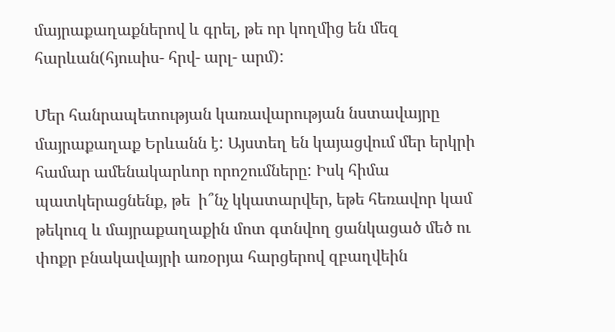մայրաքաղաքներով և գրել, թե որ կողմից են մեզ հարևան(հյուսիս- հրվ- արլ- արմ):

Մեր հանրապետության կառավարության նստավայրը մայրաքաղաք Երևանն է: Այստեղ են կայացվում մեր երկրի համար ամենակարևոր որոշումները: Իսկ հիմա պատկերացնենք, թե  ի՞նչ կկատարվեր, եթե հեռավոր կամ թեկուզ և մայրաքաղաքին մոտ գտնվող ցանկացած մեծ ու փոքր բնակավայրի առօրյա հարցերով զբաղվեին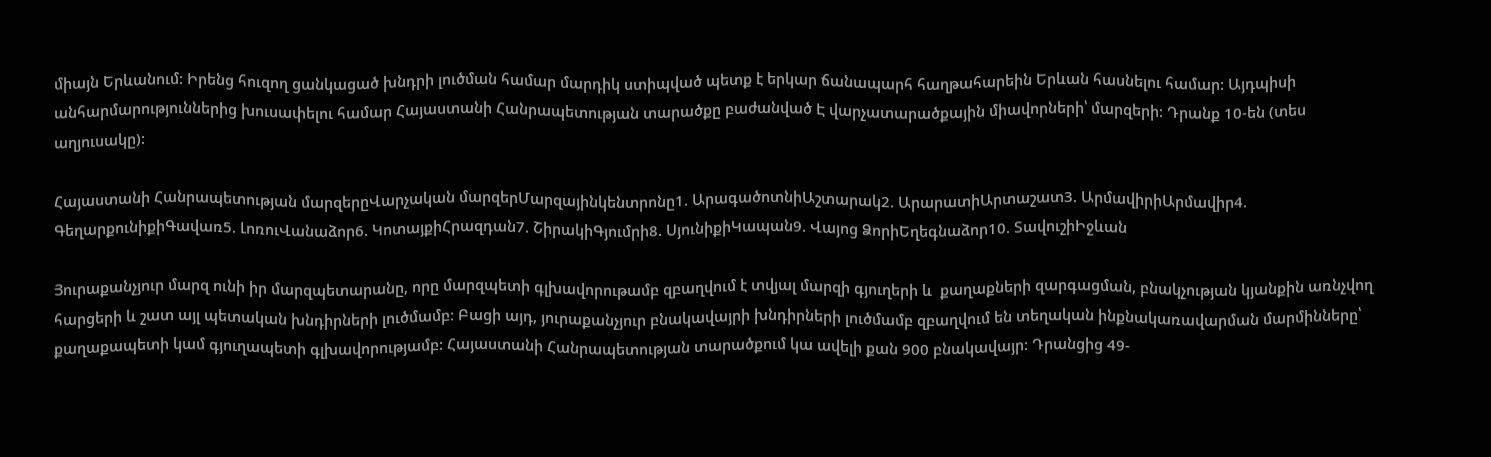միայն Երևանում: Իրենց հուզող ցանկացած խնդրի լուծման համար մարդիկ ստիպված պետք է երկար ճանապարհ հաղթահարեին Երևան հասնելու համար: Այդպիսի անհարմարություններից խուսափելու համար Հայաստանի Հանրապետության տարածքը բաժանված Է վարչատարածքային միավորների՝ մարզերի: Դրանք 10-են (տես աղյուսակը):

Հայաստանի Հանրապետության մարզերըՎարչական մարզերՄարզայինկենտրոնը1. ԱրագածոտնիԱշտարակ2. ԱրարատիԱրտաշատ3. ԱրմավիրիԱրմավիր4. ԳեղարքունիքիԳավառ5. ԼոռուՎանաձոր6. ԿոտայքիՀրազդան7. ՇիրակիԳյումրի8. ՍյունիքիԿապան9. Վայոց ՁորիԵղեգնաձոր10. ՏավուշիԻջևան

Յուրաքանչյուր մարզ ունի իր մարզպետարանը, որը մարզպետի գլխավորութամբ զբաղվում է տվյալ մարզի գյուղերի և  քաղաքների զարգացման, բնակչության կյանքին առնչվող հարցերի և շատ այլ պետական խնդիրների լուծմամբ: Բացի այդ, յուրաքանչյուր բնակավայրի խնդիրների լուծմամբ զբաղվում են տեղական ինքնակառավարման մարմինները՝ քաղաքապետի կամ գյուղապետի գլխավորությամբ: Հայաստանի Հանրապետության տարածքում կա ավելի քան 900 բնակավայր: Դրանցից 49-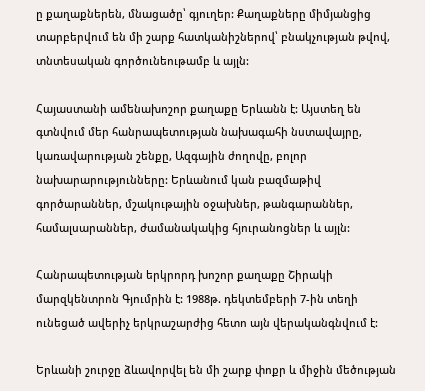ը քաղաքներեն, մնացածը՝ գյուղեր: Քաղաքները միմյանցից տարբերվում են մի շարք հատկանիշներով՝ բնակչության թվով, տնտեսական գործունեութամբ և այլն:

Հայաստանի ամենախոշոր քաղաքը Երևանն է: Այստեղ են գտնվում մեր հանրապետության նախագահի նստավայրը, կառավարության շենքը, Ազգային ժողովը, բոլոր նախարարությունները: Երևանում կան բազմաթիվ գործարաններ, մշակութային օջախներ, թանգարաններ, համալսարաններ, ժամանակակից հյուրանոցներ և այլն:

Հանրապետության երկրորդ խոշոր քաղաքը Շիրակի մարզկենտրոն Գյումրին է: 1988թ. դեկտեմբերի 7-ին տեղի ունեցած ավերիչ երկրաշարժից հետո այն վերականգնվում է:

Երևանի շուրջը ձևավորվել են մի շարք փոքր և միջին մեծության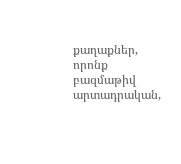քաղաքներ, որոնք բազմաթիվ արտադրական,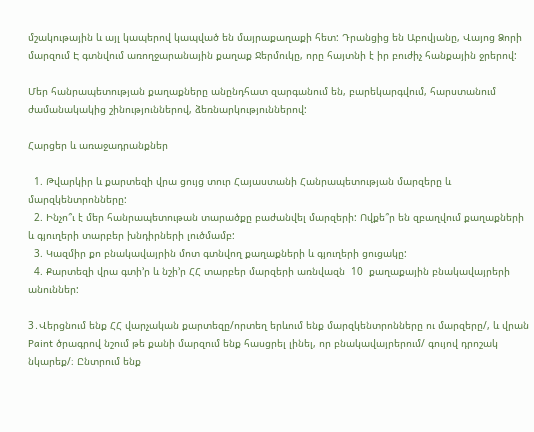մշակութային և այլ կապերով կապված են մայրաքաղաքի հետ: Դրանցից են Աբովյանը, Վայոց Ձորի մարզում Է գտնվում առողջարանային քաղաք Ջերմուկը, որը հայտնի է իր բուժիչ հանքային ջրերով:

Մեր հանրապետության քաղաքները անընդհատ զարգանում են, բարեկարգվում, հարստանում ժամանակակից շինություններով, ձեռնարկություններով:

Հարցեր և առաջադրանքներ

  1. Թվարկիր և քարտեզի վրա ցույց տուր Հայաստանի Հանրապետության մարզերը և մարզկենտրոնները:
  2. Ինչո՞ւ է մեր հանրապետութան տարածքը բաժանվել մարզերի: Ովքե՞ր են զբաղվում քաղաքների և գյուղերի տարբեր խնդիրների լուծմամբ:
  3. Կազմիր քո բնակավայրին մոտ գտնվող քաղաքների և գյուղերի ցուցակը:
  4. Քարտեզի վրա գտի’ր և նշի’ր ՀՀ տարբեր մարզերի առնվազն  10  քաղաքային բնակավայրերի անուններ:

3․Վերցնում ենք ՀՀ վարչական քարտեզը/որտեղ երևում ենք մարզկենտրոնները ու մարզերը/, և վրան Paint ծրագրով նշում թե քանի մարզում ենք հասցրել լինել, որ բնակավայրերում/ գույով դրոշակ նկարեք/։ Ընտրում ենք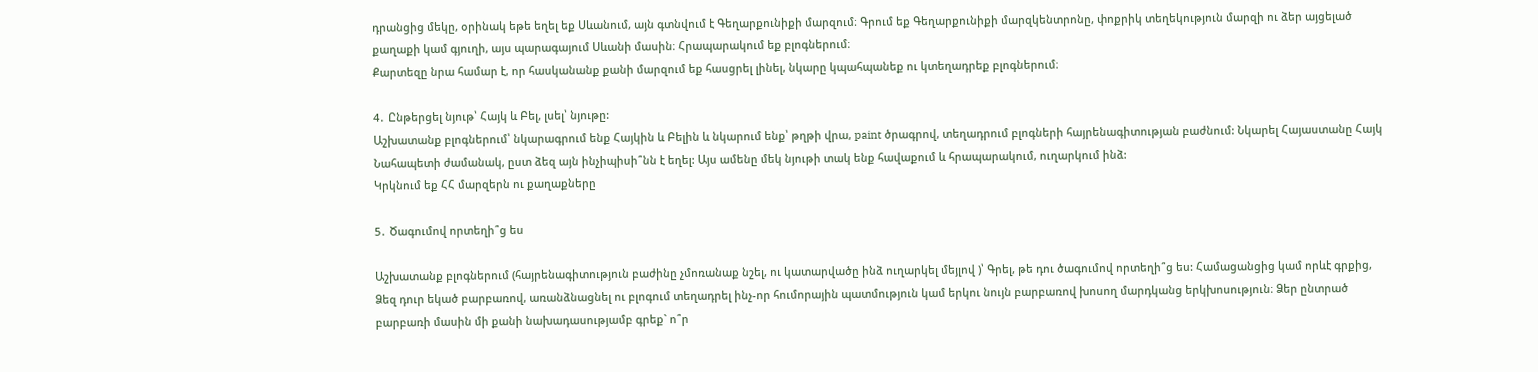դրանցից մեկը, օրինակ եթե եղել եք Սևանում, այն գտնվում է Գեղարքունիքի մարզում։ Գրում եք Գեղարքունիքի մարզկենտրոնը, փոքրիկ տեղեկություն մարզի ու ձեր այցելած քաղաքի կամ գյուղի, այս պարագայում Սևանի մասին։ Հրապարակում եք բլոգներում։
Քարտեզը նրա համար է, որ հասկանանք քանի մարզում եք հասցրել լինել, նկարը կպահպանեք ու կտեղադրեք բլոգներում։

4․ Ընթերցել նյութ՝ Հայկ և Բել, լսել՝ նյութը:
Աշխատանք բլոգներում՝ նկարագրում ենք Հայկին և Բելին և նկարում ենք՝ թղթի վրա, paint ծրագրով, տեղադրում բլոգների հայրենագիտության բաժնում: Նկարել Հայաստանը Հայկ Նահապետի ժամանակ, ըստ ձեզ այն ինչիպիսի՞նն է եղել: Այս ամենը մեկ նյութի տակ ենք հավաքում և հրապարակում, ուղարկում ինձ:
Կրկնում եք ՀՀ մարզերն ու քաղաքները

5․ Ծագումով որտեղի՞ց ես

Աշխատանք բլոգներում (հայրենագիտություն բաժինը չմոռանաք նշել, ու կատարվածը ինձ ուղարկել մեյլով )՝ Գրել, թե դու ծագումով որտեղի՞ց ես: Համացանցից կամ որևէ գրքից, Ձեզ դուր եկած բարբառով, առանձնացնել ու բլոգում տեղադրել ինչ-որ հումորային պատմություն կամ երկու նույն բարբառով խոսող մարդկանց երկխոսություն։ Ձեր ընտրած բարբառի մասին մի քանի նախադասությամբ գրեք` ո՞ր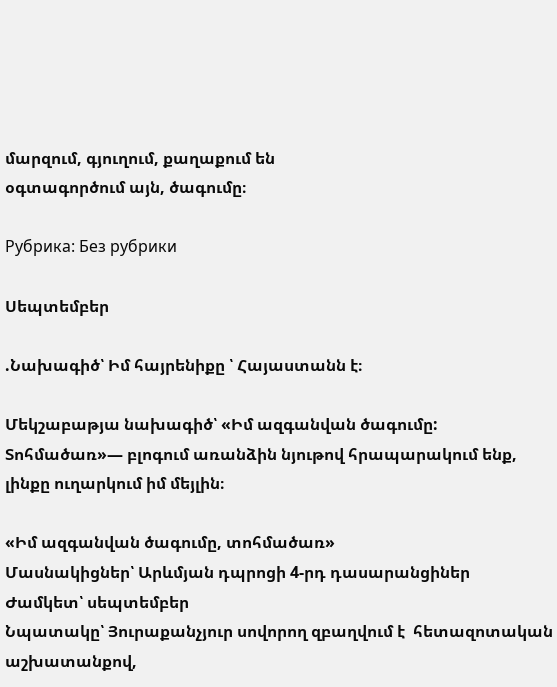մարզում, գյուղում, քաղաքում են
օգտագործում այն, ծագումը։

Рубрика: Без рубрики

Սեպտեմբեր

.Նախագիծ՝ Իմ հայրենիքը ՝ Հայաստանն է։

Մեկշաբաթյա նախագիծ՝ «Իմ ազգանվան ծագումը: Տոհմածառ»— բլոգում առանձին նյութով հրապարակում ենք, լինքը ուղարկում իմ մեյլին։

«Իմ ազգանվան ծագումը, տոհմածառ»
Մասնակիցներ՝ Արևմյան դպրոցի 4-րդ դասարանցիներ
Ժամկետ՝ սեպտեմբեր
Նպատակը՝ Յուրաքանչյուր սովորող զբաղվում է  հետազոտական աշխատանքով,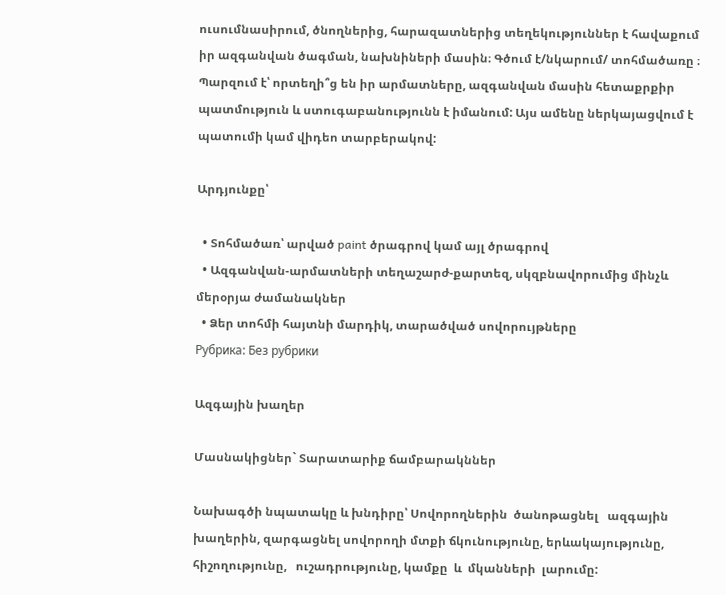ուսումնասիրում, ծնողներից, հարազատներից տեղեկություններ է հավաքում իր ազգանվան ծագման, նախնիների մասին։ Գծում է/նկարում/ տոհմածառը ։ Պարզում է՝ որտեղի՞ց են իր արմատները, ազգանվան մասին հետաքրքիր պատմություն և ստուգաբանությունն է իմանում: Այս ամենը ներկայացվում է պատումի կամ վիդեո տարբերակով:

Արդյունքը՝

  • Տոհմածառ՝ արված paint ծրագրով կամ այլ ծրագրով
  • Ազգանվան-արմատների տեղաշարժ-քարտեզ, սկզբնավորումից մինչև մերօրյա ժամանակներ
  • Ձեր տոհմի հայտնի մարդիկ, տարածված սովորույթները
Рубрика: Без рубрики

Ազգային խաղեր

Մասնակիցներ` Տարատարիք ճամբարակններ

Նախագծի նպատակը և խնդիրը՝ Սովորողներին  ծանոթացնել   ազգային խաղերին, զարգացնել սովորողի մտքի ճկունությունը, երևակայությունը, հիշողությունը,   ուշադրությունը, կամքը  և  մկանների  լարումը: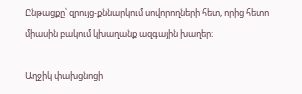Ընթացքը՝ զրույց-քննարկում սովորողների հետ, որից հետո միասին բակում կխաղանք ազգային խաղեր։

Աղջիկ փախցնոցի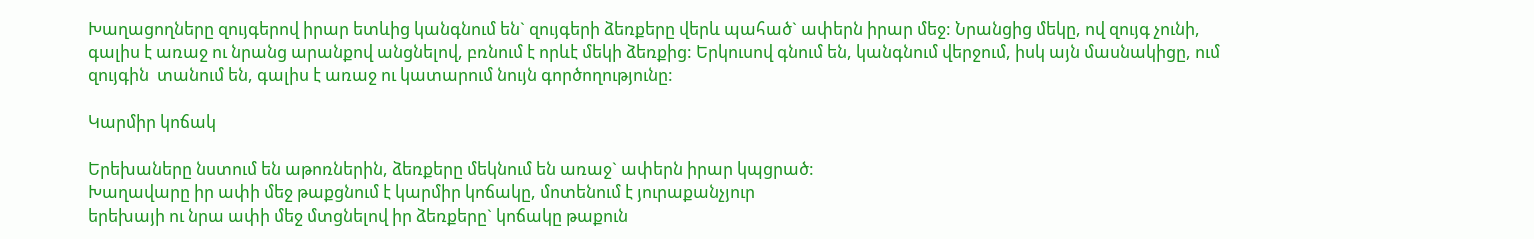Խաղացողները զույգերով իրար ետևից կանգնում են` զույգերի ձեռքերը վերև պահած` ափերն իրար մեջ: Նրանցից մեկը, ով զույգ չունի, գալիս է առաջ ու նրանց արանքով անցնելով, բռնում է որևէ մեկի ձեռքից: Երկուսով գնում են, կանգնում վերջում, իսկ այն մասնակիցը, ում զույգին  տանում են, գալիս է առաջ ու կատարում նույն գործողությունը:

Կարմիր կոճակ

Երեխաները նստում են աթոռներին, ձեռքերը մեկնում են առաջ` ափերն իրար կպցրած:
Խաղավարը իր ափի մեջ թաքցնում է կարմիր կոճակը, մոտենում է յուրաքանչյուր
երեխայի ու նրա ափի մեջ մտցնելով իր ձեռքերը` կոճակը թաքուն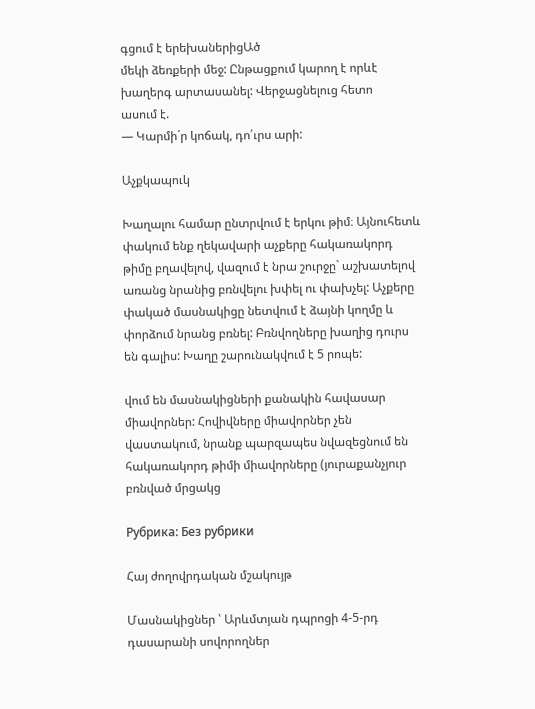գցում է երեխաներիցԱծ
մեկի ձեռքերի մեջ: Ընթացքում կարող է որևէ խաղերգ արտասանել: Վերջացնելուց հետո
ասում է.
— Կարմի´ր կոճակ, դո՛ւրս արի:

Աչքկապուկ

Խաղալու համար ընտրվում է երկու թիմ։ Այնուհետև փակում ենք ղեկավարի աչքերը հակառակորդ թիմը բղավելով, վազում է նրա շուրջը` աշխատելով առանց նրանից բռնվելու խփել ու փախչել: Աչքերը փակած մասնակիցը նետվում է ձայնի կողմը և փորձում նրանց բռնել: Բռնվողները խաղից դուրս են գալիս: Խաղը շարունակվում է 5 րոպե:

վում են մասնակիցների քանակին հավասար միավորներ: Հովիվները միավորներ չեն վաստակում, նրանք պարզապես նվազեցնում են հակառակորդ թիմի միավորները (յուրաքանչյուր բռնված մրցակց

Рубрика: Без рубрики

Հայ ժողովրդական մշակույթ

Մասնակիցներ ՝ Արևմտյան դպրոցի 4-5-րդ դասարանի սովորողներ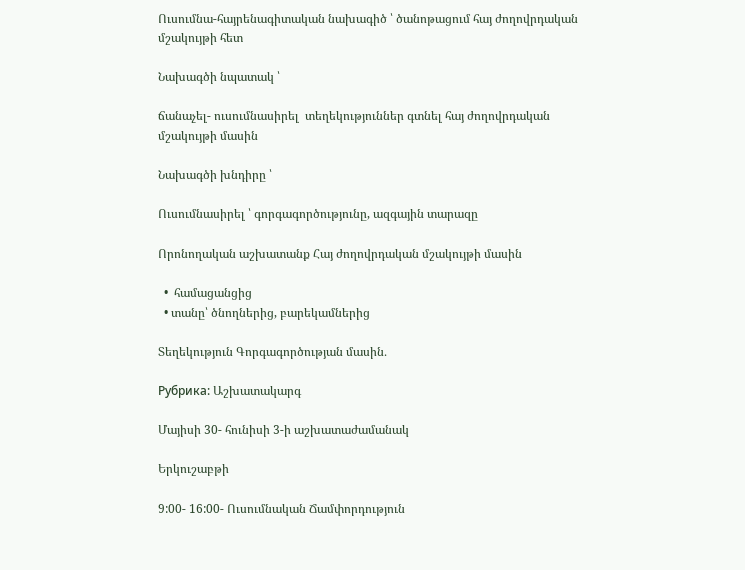Ուսումնա-հայրենագիտական նախագիծ ՝ ծանոթացում հայ ժողովրդական մշակույթի հետ

Նախագծի նպատակ ՝

ճանաչել- ուսումնասիրել  տեղեկություններ գտնել հայ ժողովրդական մշակույթի մասին

Նախագծի խնդիրը ՝

Ուսումնասիրել ՝ գորգագործությունը, ազգային տարազը

Որոնողական աշխատանք Հայ ժողովրդական մշակույթի մասին

  •  համացանցից
  • տանը՝ ծնողներից, բարեկամներից

Տեղեկություն Գորգագործության մասին․

Рубрика: Աշխատակարգ

Մայիսի 30- հունիսի 3-ի աշխատաժամանակ

Երկուշաբթի

9:00- 16:00- Ուսումնական Ճամփորդություն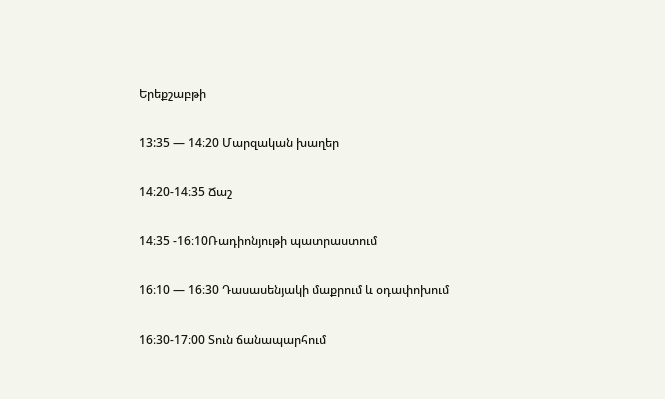Երեքշաբթի

13:35 — 14։20 Մարզական խաղեր

14։20-14։35 Ճաշ

14։35 -16։10Ռադիոնյութի պատրաստում

16։10 — 16։30 Դասասենյակի մաքրում և օդափոխում

16։30-17։00 Տուն ճանապարհում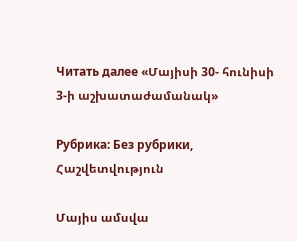Читать далее «Մայիսի 30- հունիսի 3-ի աշխատաժամանակ»

Рубрика: Без рубрики, Հաշվետվություն

Մայիս ամսվա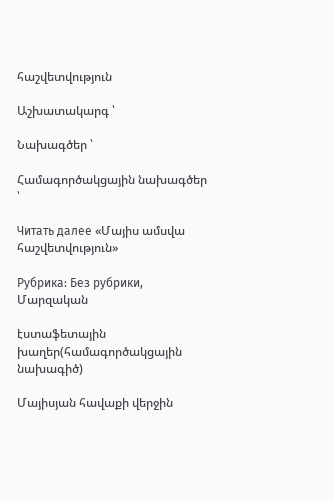հաշվետվություն

Աշխատակարգ ՝

Նախագծեր ՝

Համագործակցային նախագծեր ՝

Читать далее «Մայիս ամսվա հաշվետվություն»

Рубрика: Без рубрики, Մարզական

էստաֆետային խաղեր(համագործակցային նախագիծ)

Մայիսյան հավաքի վերջին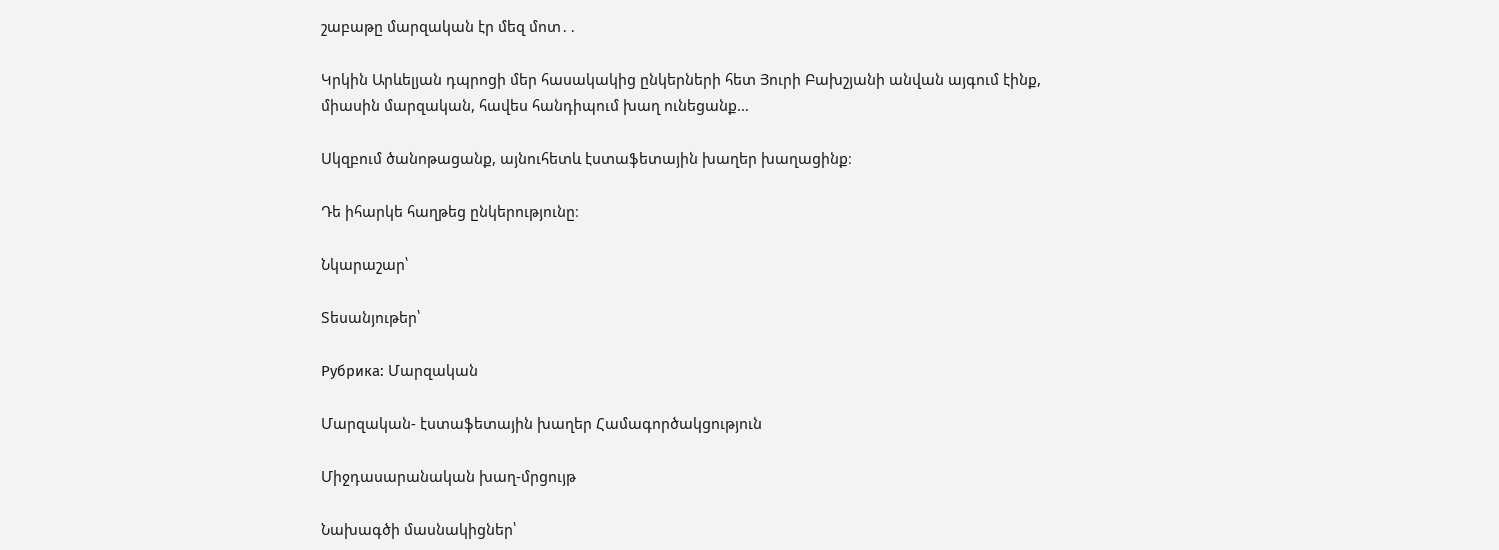շաբաթը մարզական էր մեզ մոտ․․

Կրկին Արևելյան դպրոցի մեր հասակակից ընկերների հետ Յուրի Բախշյանի անվան այգում էինք, միասին մարզական, հավես հանդիպում խաղ ունեցանք…

Սկզբում ծանոթացանք, այնուհետև էստաֆետային խաղեր խաղացինք։

Դե իհարկե հաղթեց ընկերությունը։

Նկարաշար՝

Տեսանյութեր՝

Рубрика: Մարզական

Մարզական- էստաֆետային խաղեր Համագործակցություն

Միջդասարանական խաղ-մրցույթ

Նախագծի մասնակիցներ՝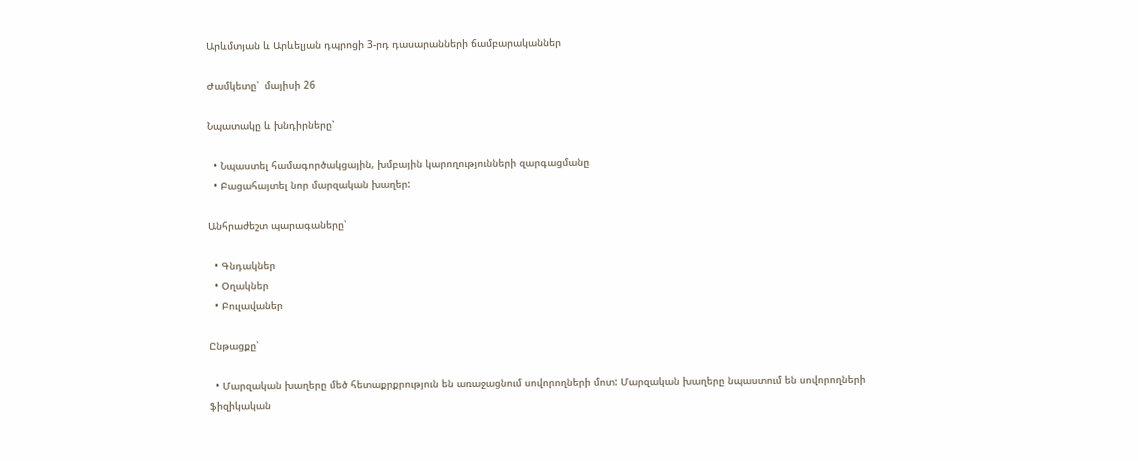Արևմտյան և Արևելյան դպրոցի 3-րդ դասարանների ճամբարականներ

Ժամկետը՝  մայիսի 26

Նպատակը և խնդիրները՝

  • Նպաստել համագործակցային, խմբային կարողությունների զարգացմանը
  • Բացահայտել նոր մարզական խաղեր:

Անհրաժեշտ պարագաները՝

  • Գնդակներ
  • Օղակներ
  • Բուլավաներ

Ընթացքը՝

  • Մարզական խաղերը մեծ հետաքրքրություն են առաջացնում սովորողների մոտ: Մարզական խաղերը նպաստում են սովորողների ֆիզիկական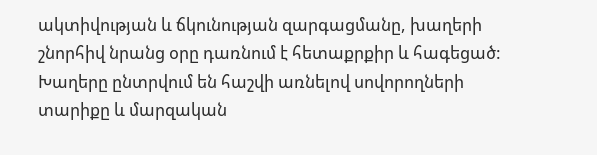ակտիվության և ճկունության զարգացմանը, խաղերի շնորհիվ նրանց օրը դառնում է հետաքրքիր և հագեցած: Խաղերը ընտրվում են հաշվի առնելով սովորողների տարիքը և մարզական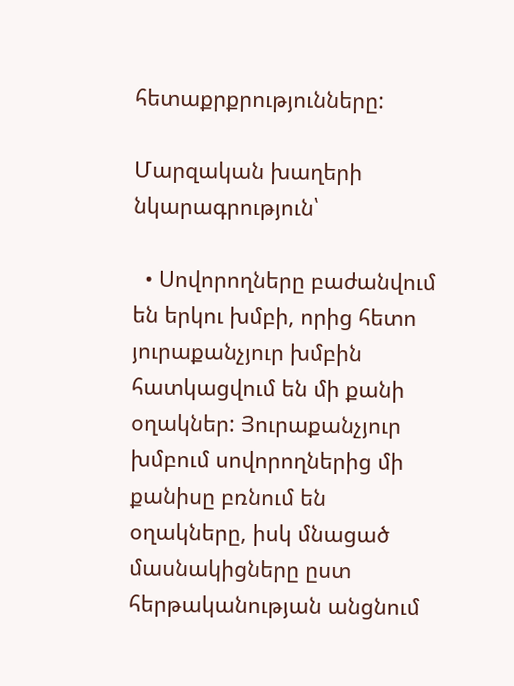հետաքրքրությունները:

Մարզական խաղերի նկարագրություն՝

  • Սովորողները բաժանվում են երկու խմբի, որից հետո յուրաքանչյուր խմբին հատկացվում են մի քանի օղակներ: Յուրաքանչյուր խմբում սովորողներից մի քանիսը բռնում են օղակները, իսկ մնացած մասնակիցները ըստ հերթականության անցնում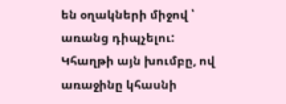են օղակների միջով ՝ առանց դիպչելու: Կհաղթի այն խումբը, ով առաջինը կհասնի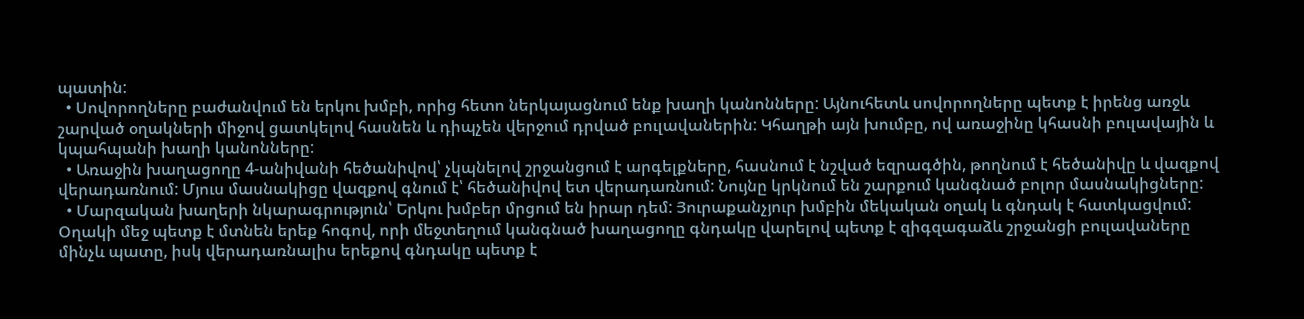պատին:
  • Սովորողները բաժանվում են երկու խմբի, որից հետո ներկայացնում ենք խաղի կանոնները: Այնուհետև սովորողները պետք է իրենց առջև շարված օղակների միջով ցատկելով հասնեն և դիպչեն վերջում դրված բուլավաներին: Կհաղթի այն խումբը, ով առաջինը կհասնի բուլավային և կպահպանի խաղի կանոնները:
  • Առաջին խաղացողը 4-անիվանի հեծանիվով՝ չկպնելով շրջանցում է արգելքները, հասնում է նշված եզրագծին, թողնում է հեծանիվը և վազքով վերադառնում: Մյուս մասնակիցը վազքով գնում է՝ հեծանիվով ետ վերադառնում: Նույնը կրկնում են շարքում կանգնած բոլոր մասնակիցները:
  • Մարզական խաղերի նկարագրություն՝ Երկու խմբեր մրցում են իրար դեմ: Յուրաքանչյուր խմբին մեկական օղակ և գնդակ է հատկացվում: Օղակի մեջ պետք է մտնեն երեք հոգով, որի մեջտեղում կանգնած խաղացողը գնդակը վարելով պետք է զիգզագաձև շրջանցի բուլավաները մինչև պատը, իսկ վերադառնալիս երեքով գնդակը պետք է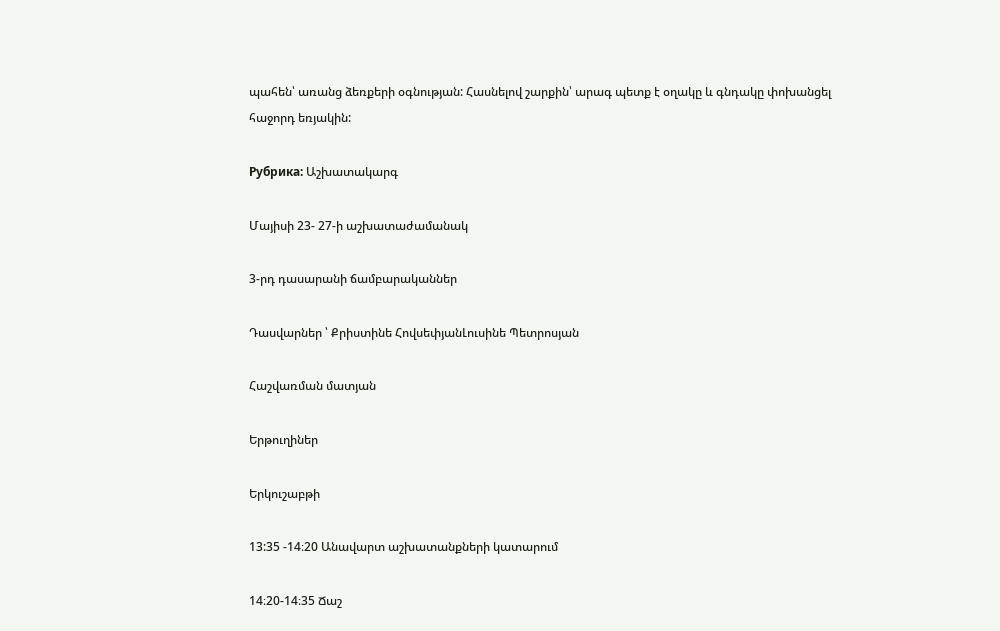պահեն՝ առանց ձեռքերի օգնության: Հասնելով շարքին՝ արագ պետք է օղակը և գնդակը փոխանցել հաջորդ եռյակին:

Рубрика: Աշխատակարգ

Մայիսի 23- 27-ի աշխատաժամանակ

3-րդ դասարանի ճամբարականներ

Դասվարներ ՝ Քրիստինե ՀովսեփյանԼուսինե Պետրոսյան

Հաշվառման մատյան

Երթուղիներ

Երկուշաբթի

13:35 -14։20 Անավարտ աշխատանքների կատարում

14։20-14։35 Ճաշ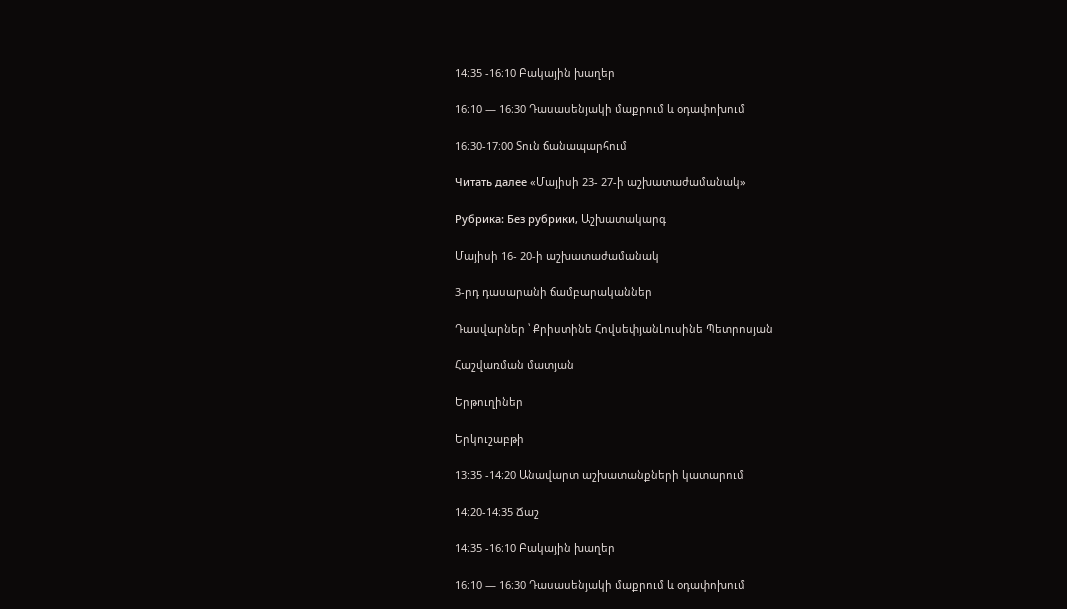14։35 -16։10 Բակային խաղեր

16։10 — 16։30 Դասասենյակի մաքրում և օդափոխում

16։30-17։00 Տուն ճանապարհում

Читать далее «Մայիսի 23- 27-ի աշխատաժամանակ»

Рубрика: Без рубрики, Աշխատակարգ

Մայիսի 16- 20-ի աշխատաժամանակ

3-րդ դասարանի ճամբարականներ

Դասվարներ ՝ Քրիստինե ՀովսեփյանԼուսինե Պետրոսյան

Հաշվառման մատյան

Երթուղիներ

Երկուշաբթի

13:35 -14։20 Անավարտ աշխատանքների կատարում

14։20-14։35 Ճաշ

14։35 -16։10 Բակային խաղեր

16։10 — 16։30 Դասասենյակի մաքրում և օդափոխում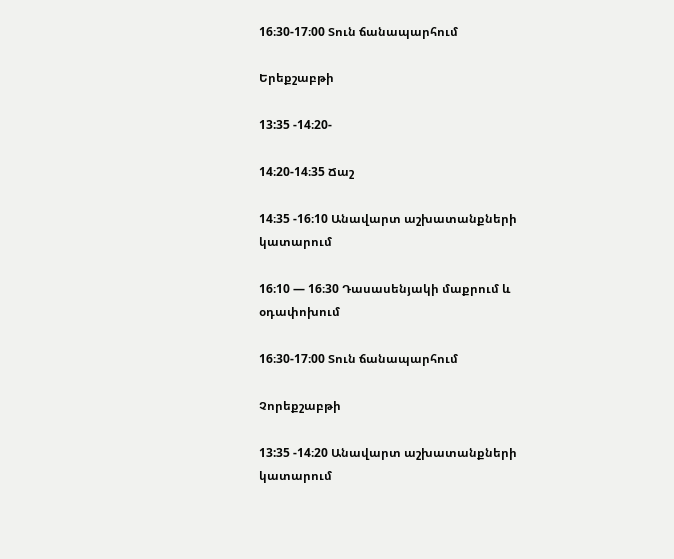16։30-17։00 Տուն ճանապարհում

Երեքշաբթի

13:35 -14։20-

14։20-14։35 Ճաշ

14։35 -16։10 Անավարտ աշխատանքների կատարում

16։10 — 16։30 Դասասենյակի մաքրում և օդափոխում

16։30-17։00 Տուն ճանապարհում

Չորեքշաբթի

13:35 -14։20 Անավարտ աշխատանքների կատարում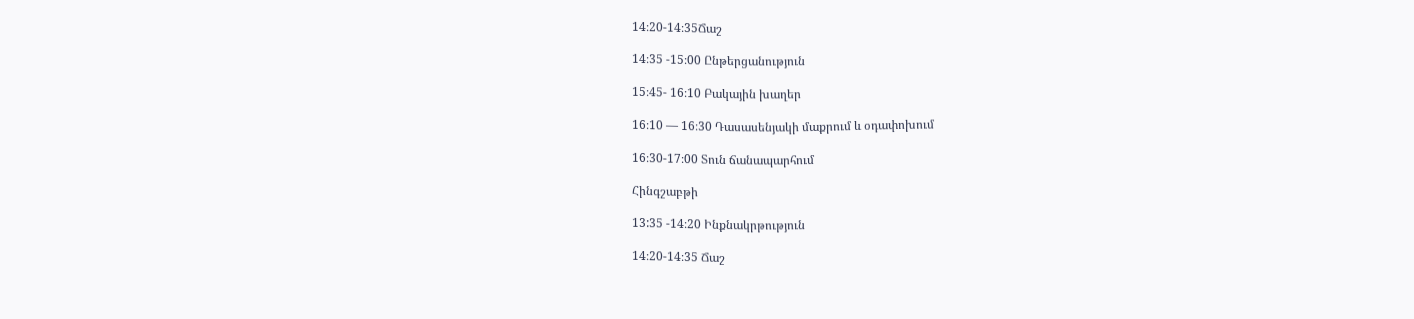14։20-14։35Ճաշ

14։35 -15։00 Ընթերցանություն

15։45- 16։10 Բակային խաղեր

16։10 — 16։30 Դասասենյակի մաքրում և օդափոխում

16։30-17։00 Տուն ճանապարհում

Հինգշաբթի

13:35 -14։20 Ինքնակրթություն

14։20-14։35 Ճաշ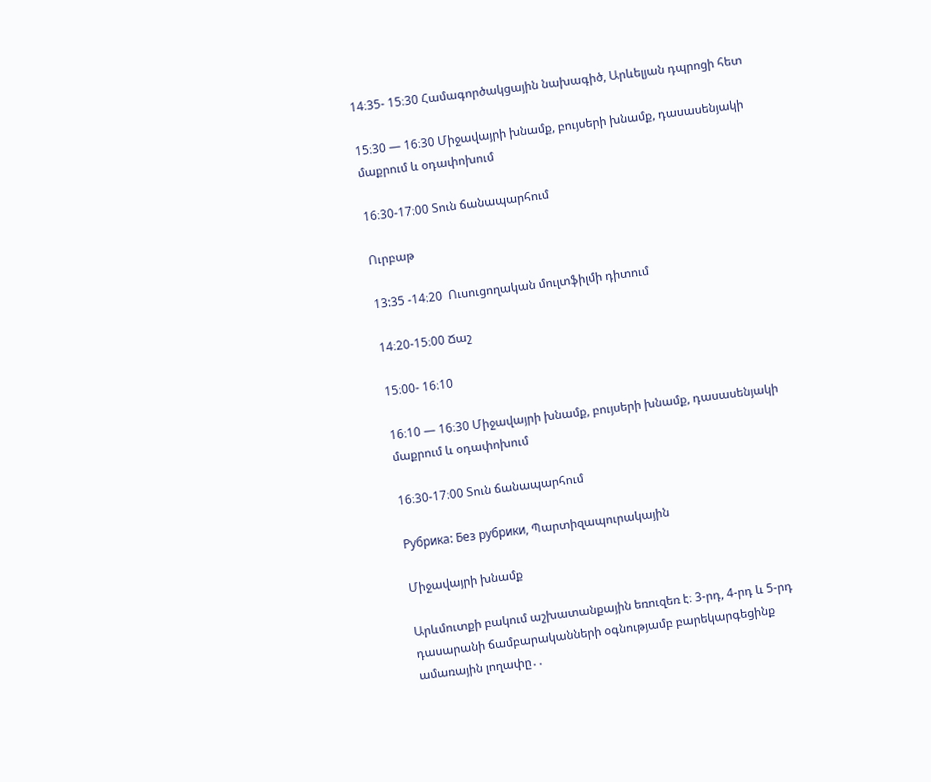14։35- 15։30 Համագործակցային նախագիծ, Արևելյան դպրոցի հետ

15։30 — 16։30 Միջավայրի խնամք, բույսերի խնամք, դասասենյակի մաքրում և օդափոխում

16։30-17։00 Տուն ճանապարհում

Ուրբաթ

13:35 -14։20  Ուսուցողական մուլտֆիլմի դիտում

14։20-15։00 Ճաշ

15։00- 16։10

16։10 — 16։30 Միջավայրի խնամք, բույսերի խնամք, դասասենյակի մաքրում և օդափոխում

16։30-17։00 Տուն ճանապարհում

Рубрика: Без рубрики, Պարտիզապուրակային

Միջավայրի խնամք

Արևմուտքի բակում աշխատանքային եռուզեռ է։ 3-րդ, 4-րդ և 5-րդ դասարանի ճամբարականների օգնությամբ բարեկարգեցինք ամառային լողափը․․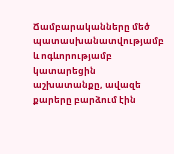Ճամբարականները մեծ պատասխանատվությամբ և ոգևորությամբ կատարեցին աշխատանքը, ավազե քարերը բարձում էին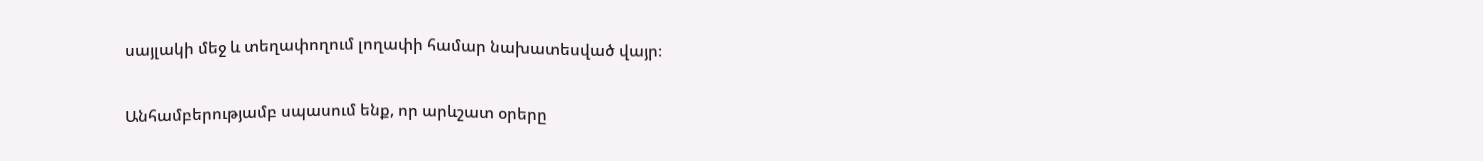սայլակի մեջ և տեղափողում լողափի համար նախատեսված վայր։

Անհամբերությամբ սպասում ենք, որ արևշատ օրերը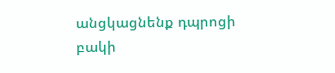անցկացնենք դպրոցի բակի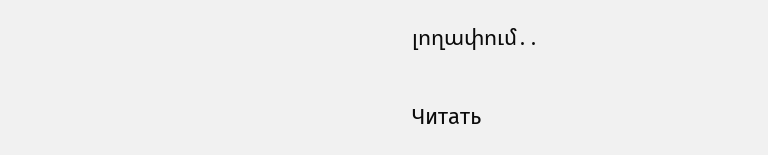լողափում․․

Читать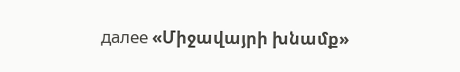далее «Միջավայրի խնամք»